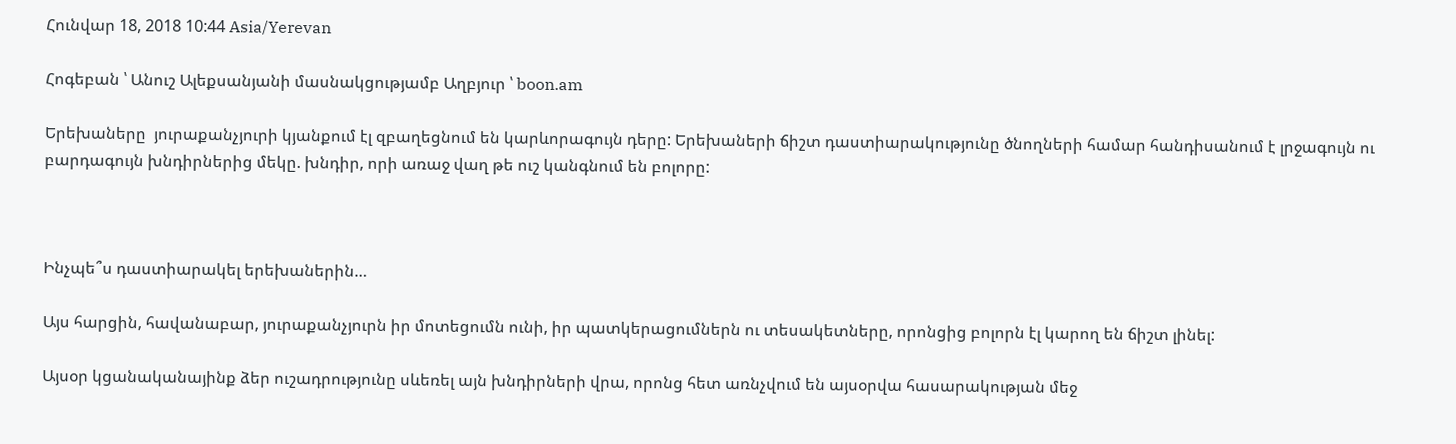Հունվար 18, 2018 10:44 Asia/Yerevan

Հոգեբան ՝ Անուշ Ալեքսանյանի մասնակցությամբ Աղբյուր ՝ boon.am

Երեխաները  յուրաքանչյուրի կյանքում էլ զբաղեցնում են կարևորագույն դերը: Երեխաների ճիշտ դաստիարակությունը ծնողների համար հանդիսանում է լրջագույն ու բարդագույն խնդիրներից մեկը. խնդիր, որի առաջ վաղ թե ուշ կանգնում են բոլորը:



Ինչպե՞ս դաստիարակել երեխաներին…

Այս հարցին, հավանաբար, յուրաքանչյուրն իր մոտեցումն ունի, իր պատկերացումներն ու տեսակետները, որոնցից բոլորն էլ կարող են ճիշտ լինել:

Այսօր կցանականայինք ձեր ուշադրությունը սևեռել այն խնդիրների վրա, որոնց հետ առնչվում են այսօրվա հասարակության մեջ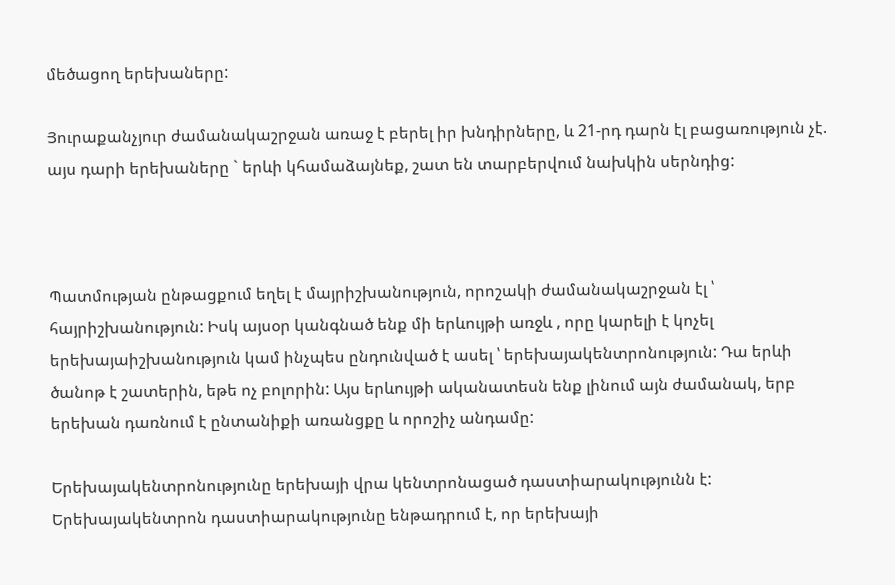մեծացող երեխաները:

Յուրաքանչյուր ժամանակաշրջան առաջ է բերել իր խնդիրները, և 21-րդ դարն էլ բացառություն չէ. այս դարի երեխաները ` երևի կհամաձայնեք, շատ են տարբերվում նախկին սերնդից:



Պատմության ընթացքում եղել է մայրիշխանություն, որոշակի ժամանակաշրջան էլ ՝ հայրիշխանություն: Իսկ այսօր կանգնած ենք մի երևույթի առջև , որը կարելի է կոչել երեխայաիշխանություն կամ ինչպես ընդունված է ասել ՝ երեխայակենտրոնություն: Դա երևի ծանոթ է շատերին, եթե ոչ բոլորին: Այս երևույթի ականատեսն ենք լինում այն ժամանակ, երբ երեխան դառնում է ընտանիքի առանցքը և որոշիչ անդամը:

Երեխայակենտրոնությունը երեխայի վրա կենտրոնացած դաստիարակությունն է: Երեխայակենտրոն դաստիարակությունը ենթադրում է, որ երեխայի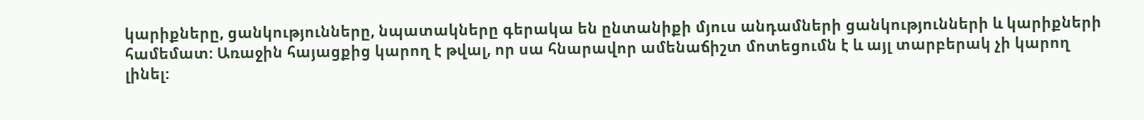կարիքները, ցանկությունները, նպատակները գերակա են ընտանիքի մյուս անդամների ցանկությունների և կարիքների համեմատ: Առաջին հայացքից կարող է թվալ, որ սա հնարավոր ամենաճիշտ մոտեցումն է և այլ տարբերակ չի կարող լինել: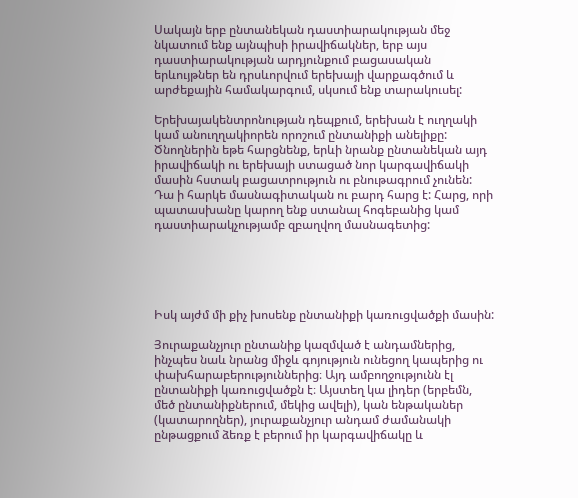Սակայն երբ ընտանեկան դաստիարակության մեջ նկատում ենք այնպիսի իրավիճակներ, երբ այս դաստիարակության արդյունքում բացասական երևույթներ են դրսևորվում երեխայի վարքագծում և արժեքային համակարգում, սկսում ենք տարակուսել:

Երեխայակենտրոնության դեպքում, երեխան է ուղղակի կամ անուղղակիորեն որոշում ընտանիքի անելիքը: Ծնողներին եթե հարցնենք, երևի նրանք ընտանեկան այդ իրավիճակի ու երեխայի ստացած նոր կարգավիճակի մասին հստակ բացատրություն ու բնութագրում չունեն: Դա ի հարկե մասնագիտական ու բարդ հարց է: Հարց, որի պատասխանը կարող ենք ստանալ հոգեբանից կամ դաստիարակչությամբ զբաղվող մասնագետից:





Իսկ այժմ մի քիչ խոսենք ընտանիքի կառուցվածքի մասին:

Յուրաքանչյուր ընտանիք կազմված է անդամներից, ինչպես նաև նրանց միջև գոյություն ունեցող կապերից ու փախհարաբերություններից։ Այդ ամբողջությունն էլ ընտանիքի կառուցվածքն է։ Այստեղ կա լիդեր (երբեմն, մեծ ընտանիքներում, մեկից ավելի), կան ենթականեր (կատարողներ), յուրաքանչյուր անդամ ժամանակի ընթացքում ձեռք է բերում իր կարգավիճակը և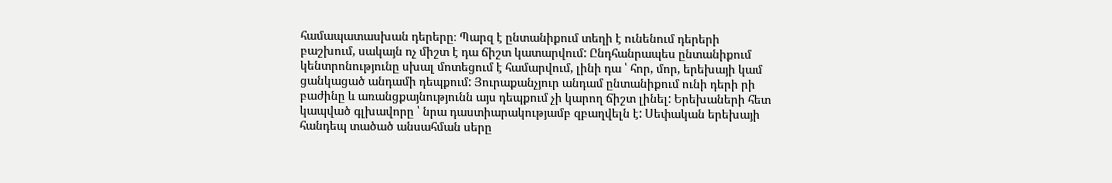համապատասխան դերերը։ Պարզ է ընտանիքում տեղի է ունենում դերերի բաշխում, սակայն ոչ միշտ է դա ճիշտ կատարվում: Ընդհանրապես ընտանիքում կենտրոնությունը սխալ մոտեցում է համարվում, լինի դա ՝ հոր, մոր, երեխայի կամ ցանկացած անդամի դեպքում: Յուրաքանչյուր անդամ ընտանիքում ունի դերի րի բաժինը և առանցքայնությունն այս դեպքում չի կարող ճիշտ լինել: Երեխաների հետ կապված գլխավորը ՝ նրա դաստիարակությամբ զբաղվելն է: Սեփական երեխայի հանդեպ տածած անսահման սերը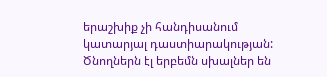երաշխիք չի հանդիսանում կատարյալ դաստիարակության: Ծնողներն էլ երբեմն սխալներ են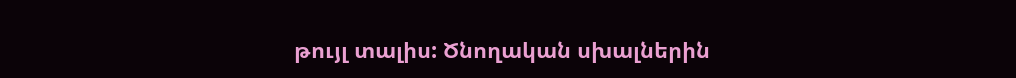թույլ տալիս: Ծնողական սխալներին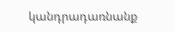կանդրադառնանք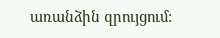առանձին զրույցում: